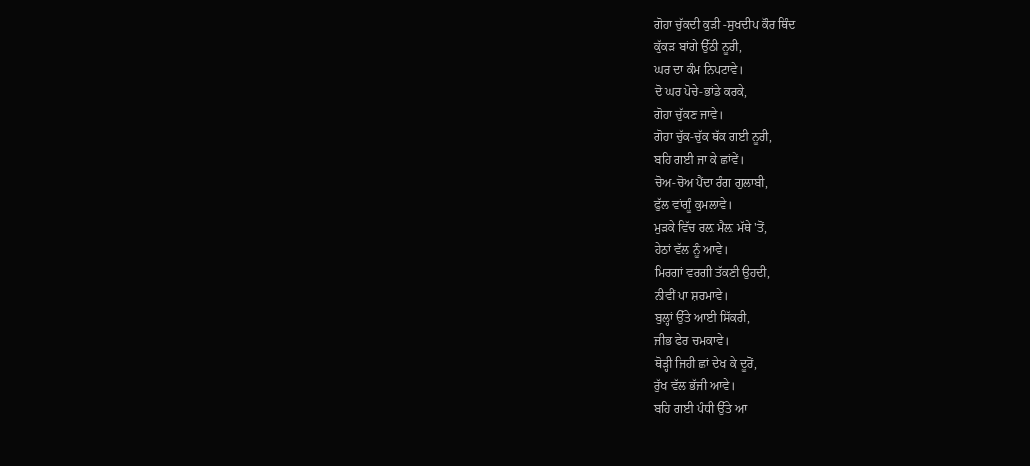ਗੋਹਾ ਚੁੱਕਦੀ ਕੁੜੀ -ਸੁਖਦੀਪ ਕੌਰ ਥਿੰਦ
ਕੁੱਕੜ ਬਾਂਗੇ ਉੱਠੀ ਨੂਰੀ,
ਘਰ ਦਾ ਕੰਮ ਨਿਪਟਾਵੇ।
ਦੋ ਘਰ ਪੋਚੇ-ਭਾਂਡੇ ਕਰਕੇ,
ਗੋਹਾ ਚੁੱਕਣ ਜਾਵੇ।
ਗੋਹਾ ਚੁੱਕ-ਚੁੱਕ ਥੱਕ ਗਈ ਨੂਰੀ,
ਬਹਿ ਗਈ ਜਾ ਕੇ ਛਾਂਵੇਂ।
ਚੋਅ-ਚੋਅ ਪੈਂਦਾ ਰੰਗ ਗੁਲਾਬੀ,
ਫੁੱਲ ਵਾਂਗੂੰ ਕੁਮਲਾਵੇ।
ਮੁੜਕੇ ਵਿੱਚ ਰਲ਼ ਮੈਲ਼ ਮੱਥੇ 'ਤੋਂ,
ਹੇਠਾਂ ਵੱਲ ਨੂੰ ਆਵੇ।
ਮਿਰਗਾਂ ਵਰਗੀ ਤੱਕਣੀ ਉਹਦੀ,
ਨੀਵੀਂ ਪਾ ਸ਼ਰਮਾਵੇ।
ਬੁਲ੍ਹਾਂ ਉੱਤੇ ਆਈ ਸਿੱਕਰੀ,
ਜੀਭ ਫੇਰ ਚਮਕਾਵੇ।
ਥੋੜ੍ਹੀ ਜਿਹੀ ਛਾਂ ਦੇਖ ਕੇ ਦੂਰੋਂ,
ਰੁੱਖ ਵੱਲ ਭੱਜੀ ਆਵੇ।
ਬਹਿ ਗਈ ਪੰਧੀ ਉੱਤੇ ਆ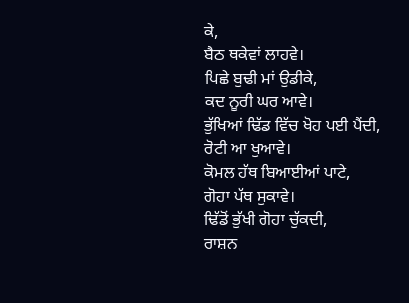ਕੇ,
ਬੈਠ ਥਕੇਵਾਂ ਲਾਹਵੇ।
ਪਿਛੇ ਬੁਢੀ ਮਾਂ ਉਡੀਕੇ,
ਕਦ ਨੂਰੀ ਘਰ ਆਵੇ।
ਭੁੱਖਿਆਂ ਢਿੱਡ ਵਿੱਚ ਖੋਹ ਪਈ ਪੈਂਦੀ,
ਰੋਟੀ ਆ ਖੁਆਵੇ।
ਕੋਮਲ ਹੱਥ ਬਿਆਈਆਂ ਪਾਟੇ,
ਗੋਹਾ ਪੱਥ ਸੁਕਾਵੇ।
ਢਿੱਡੋਂ ਭੁੱਖੀ ਗੋਹਾ ਚੁੱਕਦੀ,
ਰਾਸ਼ਨ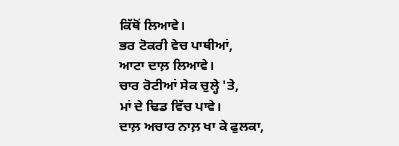ਕਿੱਥੋਂ ਲਿਆਵੇ।
ਭਰ ਟੋਕਰੀ ਵੇਚ ਪਾਥੀਆਂ,
ਆਟਾ ਦਾਲ਼ ਲਿਆਵੇ।
ਚਾਰ ਰੋਟੀਆਂ ਸੇਕ ਚੁਲ੍ਹੇ 'ਤੇ,
ਮਾਂ ਦੇ ਢਿਡ ਵਿੱਚ ਪਾਵੇ।
ਦਾਲ਼ ਅਚਾਰ ਨਾਲ਼ ਖਾ ਕੇ ਫੁਲਕਾ,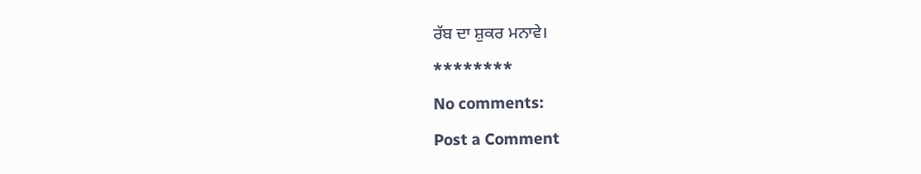ਰੱਬ ਦਾ ਸ਼ੁਕਰ ਮਨਾਵੇ।
********
No comments:
Post a Comment